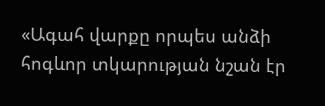«Ագահ վարքը որպես անձի հոգևոր տկարության նշան էր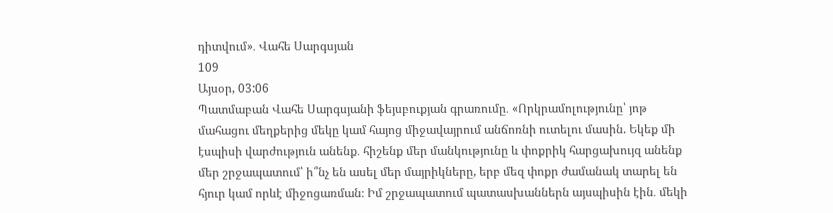դիտվում»․ Վահե Սարգսյան
109
Այսօր, 03:06
Պատմաբան Վահե Սարգսյանի ֆեյսբուքյան գրառումը․ «Որկրամոլությունը՝ յոթ մահացու մեղքերից մեկը կամ հայոց միջավայրում անճոռնի ուտելու մասին. Եկեք մի էսպիսի վարժություն անենք․ հիշենք մեր մանկությունը և փոքրիկ հարցախույզ անենք մեր շրջապատում՝ ի՞նչ են ասել մեր մայրիկները, երբ մեզ փոքր ժամանակ տարել են հյուր կամ որևէ միջոցառման։ Իմ շրջապատում պատասխաններն այսպիսին էին․ մեկի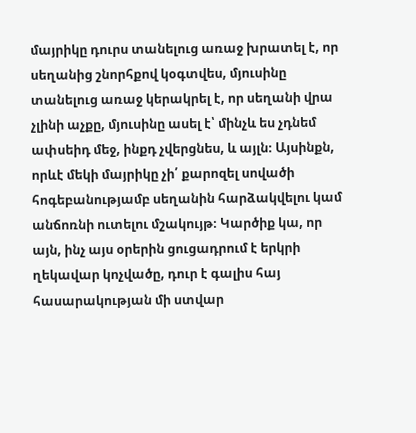մայրիկը դուրս տանելուց առաջ խրատել է, որ սեղանից շնորհքով կօգտվես, մյուսինը տանելուց առաջ կերակրել է, որ սեղանի վրա չլինի աչքը, մյուսինը ասել է՝ մինչև ես չդնեմ ափսեիդ մեջ, ինքդ չվերցնես, և այլն։ Այսինքն, որևէ մեկի մայրիկը չի՛ քարոզել սովածի հոգեբանությամբ սեղանին հարձակվելու կամ անճոռնի ուտելու մշակույթ։ Կարծիք կա, որ այն, ինչ այս օրերին ցուցադրում է երկրի ղեկավար կոչվածը, դուր է գալիս հայ հասարակության մի ստվար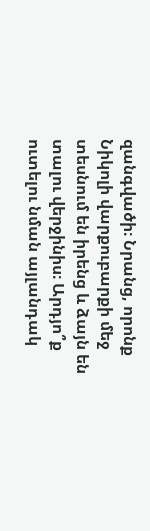զանգվածի։ Նրանց, որոնք Նիկոլի վարքուբարքի մեջ տեսնում են իրենց և ձայն են տալու վերջինիս։ Արդյո՞ք ուտելու նման այլանդակ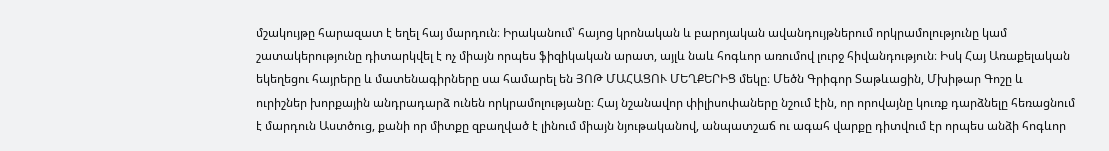մշակույթը հարազատ է եղել հայ մարդուն։ Իրականում՝ հայոց կրոնական և բարոյական ավանդույթներում որկրամոլությունը կամ շատակերությունը դիտարկվել է ոչ միայն որպես ֆիզիկական արատ, այլև նաև հոգևոր առումով լուրջ հիվանդություն։ Իսկ Հայ Առաքելական եկեղեցու հայրերը և մատենագիրները սա համարել են ՅՈԹ ՄԱՀԱՑՈՒ ՄԵՂՔԵՐԻՑ մեկը։ Մեծն Գրիգոր Տաթևացին, Մխիթար Գոշը և ուրիշներ խորքային անդրադարձ ունեն որկրամոլությանը։ Հայ նշանավոր փիլիսոփաները նշում էին, որ որովայնը կուռք դարձնելը հեռացնում է մարդուն Աստծուց, քանի որ միտքը զբաղված է լինում միայն նյութականով, անպատշաճ ու ագահ վարքը դիտվում էր որպես անձի հոգևոր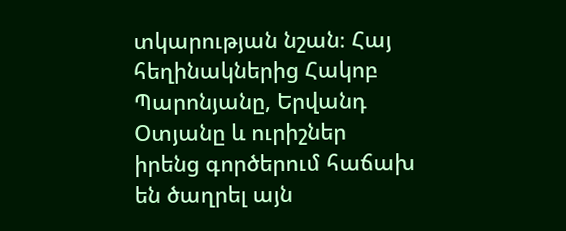տկարության նշան։ Հայ հեղինակներից Հակոբ Պարոնյանը, Երվանդ Օտյանը և ուրիշներ իրենց գործերում հաճախ են ծաղրել այն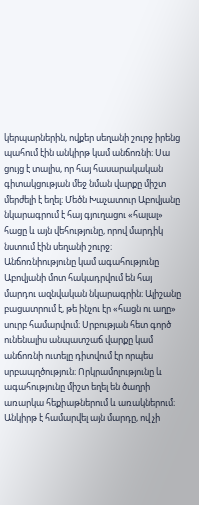կերպարներին, ովքեր սեղանի շուրջ իրենց պահում էին անկիրթ կամ անճոռնի։ Սա ցույց է տալիս, որ հայ հասարակական գիտակցության մեջ նման վարքը միշտ մերժելի է եղել։ Մեծն Խաչատուր Աբովյանը նկարագրում է հայ գյուղացու «հալալ» հացը և այն վեհությունը, որով մարդիկ նստում էին սեղանի շուրջ։ Անճոռնիությունը կամ ագահությունը Աբովյանի մոտ հակադրվում են հայ մարդու ազնվական նկարագրին։ Ալիշանը բացատրում է, թե ինչու էր «հացն ու աղը» սուրբ համարվում։ Սրբության հետ գործ ունենալիս անպատշաճ վարքը կամ անճոռնի ուտելը դիտվում էր որպես սրբապղծություն։ Որկրամոլությունը և ագահությունը միշտ եղել են ծաղրի առարկա հեքիաթներում և առակներում։ Անկիրթ է համարվել այն մարդը, ով չի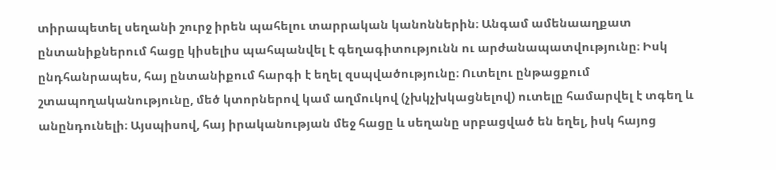տիրապետել սեղանի շուրջ իրեն պահելու տարրական կանոններին։ Անգամ ամենաաղքատ ընտանիքներում հացը կիսելիս պահպանվել է գեղագիտությունն ու արժանապատվությունը։ Իսկ ընդհանրապես, հայ ընտանիքում հարգի է եղել զսպվածությունը։ Ուտելու ընթացքում շտապողականությունը, մեծ կտորներով կամ աղմուկով (չխկչխկացնելով) ուտելը համարվել է տգեղ և անընդունելի։ Այսպիսով, հայ իրականության մեջ հացը և սեղանը սրբացված են եղել, իսկ հայոց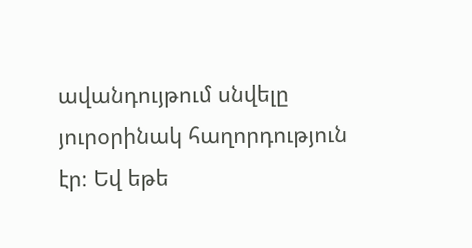ավանդույթում սնվելը յուրօրինակ հաղորդություն էր։ Եվ եթե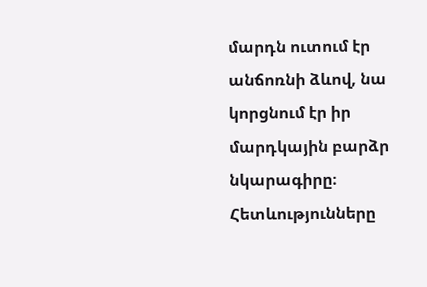մարդն ուտում էր անճոռնի ձևով, նա կորցնում էր իր մարդկային բարձր նկարագիրը։ Հետևությունները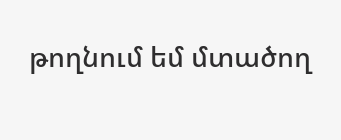թողնում եմ մտածող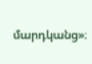մարդկանց»։